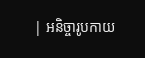| អនិច្ចារូបកាយ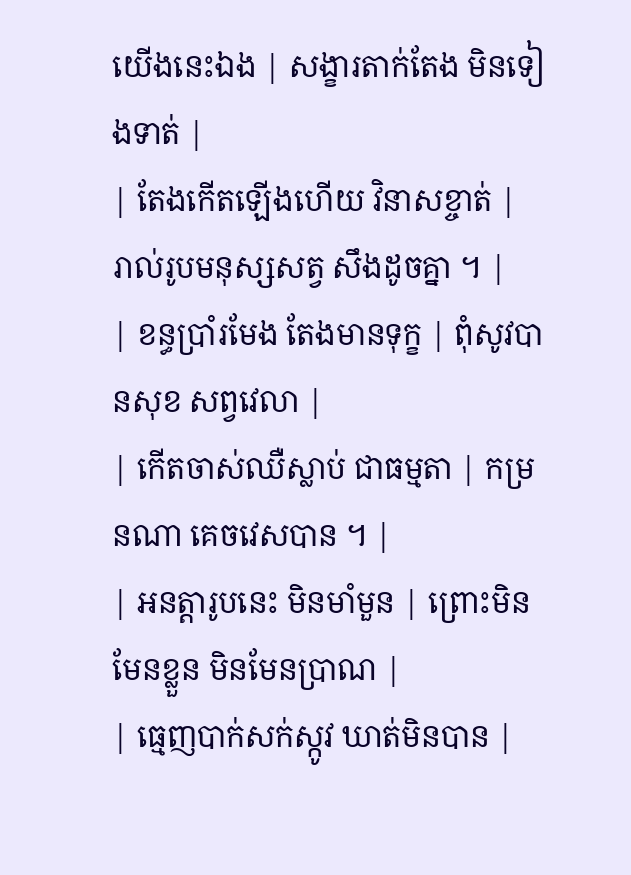យេីងនេះឯង | សង្ខារតាក់តែង មិនទៀងទាត់ |
| តែងកេីតឡេីងហេីយ វិនាសខ្ចាត់ | រាល់រូបមនុស្សសត្វ សឹងដូចគ្នា ។ |
| ខន្ធប្រាំរមែង តែងមានទុក្ខ | ពុំសូវបានសុខ សព្វវេលា |
| កេីតចាស់ឈឺស្លាប់ ជាធម្មតា | កម្រនណា គេចវេសបាន ។ |
| អនត្តារូបនេះ មិនមាំមួន | ព្រេាះមិនមែនខ្លួន មិនមែនប្រាណ |
| ធ្មេញបាក់សក់ស្កូវ ឃាត់មិនបាន |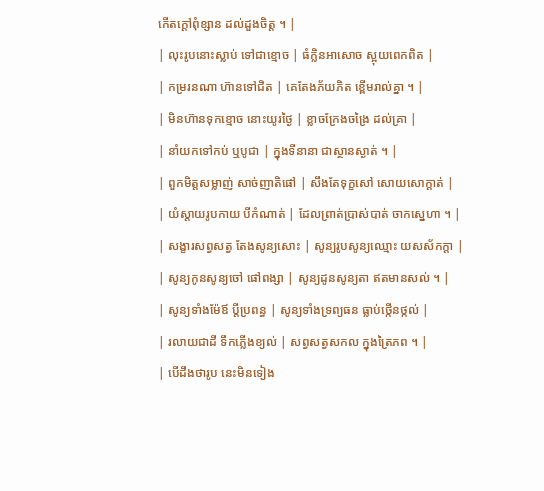កេីតក្តៅពុំខ្សាន ដល់ដួងចិត្ត ។ |
| លុះរូបនោះស្លាប់ ទៅជាខ្មេាច | ធំក្លិនអាសេាច ស្អុយពេកពិត |
| កម្ររនណា ហ៊ានទៅជិត | គេតែងភ័យភិត ខ្ពេីមរាល់គ្នា ។ |
| មិនហ៊ានទុកខ្មេាច នោះយូរថៃ្ង | ខ្លាចក្រែងចង្រៃ ដល់គ្រា |
| នាំយកទៅកប់ ឬបូជា | ក្នុងទីនានា ជាស្ថានស្ងាត់ ។ |
| ពួកមិត្តសម្លាញ់ សាច់ញាតិផៅ | សឹងតែទុក្ខសៅ សោយសោក្តាត់ |
| យំស្តាយរូបកាយ បីកំណាត់ | ដែលព្រាត់ប្រាស់បាត់ ចាកស្នេហា ។ |
| សង្ខារសព្វសត្វ តែងសូន្យសេាះ | សូន្យរូបសូន្យឈ្មោះ យសស័កក្តា |
| សូន្យកូនសូន្យចៅ ផៅពង្សា | សូន្យដូនសូន្យតា ឥតមានសល់ ។ |
| សូន្យទាំងម៉ែឪ ប្តីប្រពន្ធ | សូន្យទាំងទ្រព្យធន ធ្លាប់ថ្កេីនថ្កល់ |
| រលាយជាដី ទឹកភ្លេីងខ្យល់ | សព្វសត្វសកល ក្នុងត្រៃភព ។ |
| បេីដឹងថារូប នេះមិនទៀង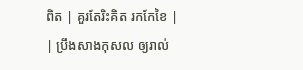ពិត | គួរតែរិះគិត រកកែខៃ |
| ប្រឹងសាងកុសល ឲ្យរាល់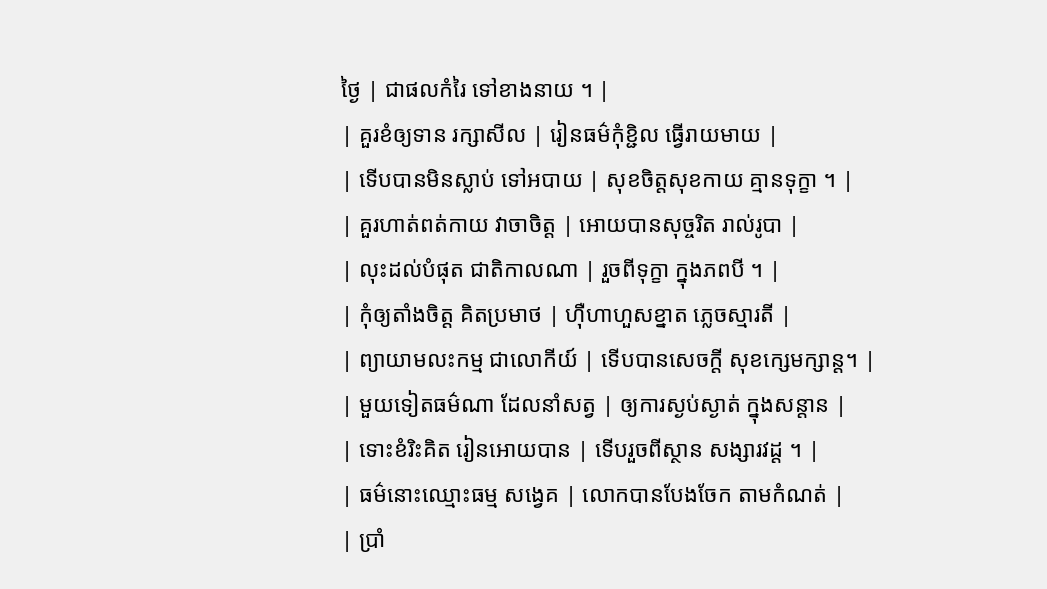ថ្ងៃ | ជាផលកំរៃ ទៅខាងនាយ ។ |
| គួរខំឲ្យទាន រក្សាសីល | រៀនធម៌កុំខ្ជិល ធ្វេីរាយមាយ |
| ទេីបបានមិនស្លាប់ ទៅអបាយ | សុខចិត្តសុខកាយ គ្មានទុក្ខា ។ |
| គួរហាត់ពត់កាយ វាចាចិត្ត | អេាយបានសុច្ចរិត រាល់រូបា |
| លុះដល់បំផុត ជាតិកាលណា | រួចពីទុក្ខា ក្នុងភពបី ។ |
| កុំឲ្យតាំងចិត្ត គិតប្រមាថ | ហុឺហាហួសខ្នាត ភ្លេចស្មារតី |
| ព្យាយាមលះកម្ម ជាលេាកីយ៍ | ទេីបបានសេចក្តី សុខក្សេមក្សាន្ត។ |
| មួយទៀតធម៌ណា ដែលនាំសត្វ | ឲ្យការស្ងប់ស្ងាត់ ក្នុងសន្តាន |
| ទោះខំរិះគិត រៀនអោយបាន | ទើបរួចពីស្ថាន សង្សារវដ្ត ។ |
| ធម៌នោះឈ្មោះធម្ម សង្វេគ | លោកបានបែងចែក តាមកំណត់ |
| ប្រាំ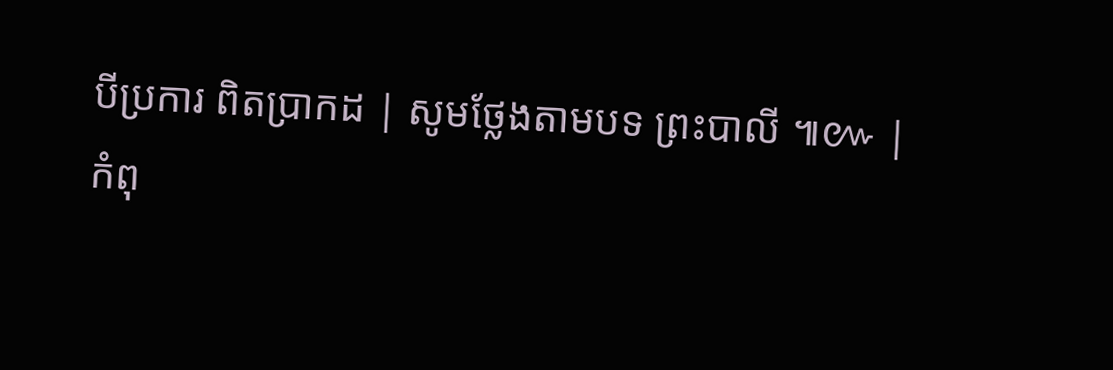បីប្រការ ពិតប្រាកដ | សូមថ្លែងតាមបទ ព្រះបាលី ៕៚ |
កំពុ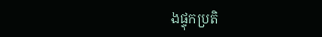ងផ្ទុកប្រតិ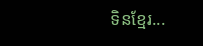ទិនខ្មែរ...